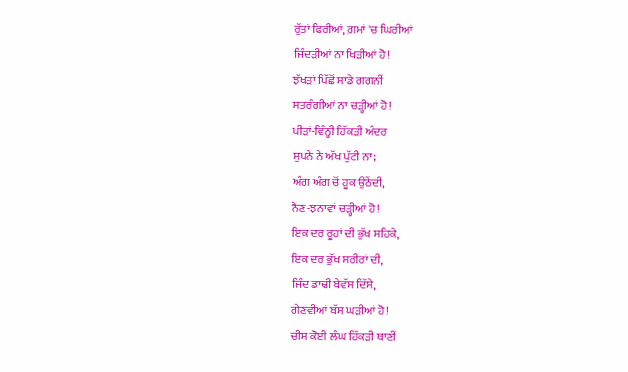ਰੁੱਤਾਂ ਫਿਰੀਆਂ, ਗ਼ਮਾਂ 'ਚ ਘਿਰੀਆਂ
ਜਿੰਦੜੀਆਂ ਨਾ ਖਿੜੀਆਂ ਹੋ!
ਝੱਖੜਾਂ ਪਿੱਛੋਂ ਸਾਡੇ ਗਗਨੀਂ
ਸਤਰੰਗੀਆਂ ਨਾ ਚੜ੍ਹੀਆਂ ਹੋ!
ਪੀੜਾਂ-ਵਿੰਨ੍ਹੀ ਹਿੱਕੜੀ ਅੰਦਰ
ਸੁਪਨੇ ਨੇ ਅੱਖ ਪੁੱਟੀ ਨਾ;
ਅੰਗ ਅੰਗ ਚੋਂ ਹੂਕ ਉਠੇਂਦੀ,
ਨੈਣ-ਝਨਾਵਾਂ ਚੜ੍ਹੀਆਂ ਹੋ!
ਇਕ ਦਰ ਰੂਹਾਂ ਦੀ ਭੁੱਖ ਸਹਿਕੇ,
ਇਕ ਦਰ ਭੁੱਖ ਸਰੀਰਾਂ ਦੀ,
ਜਿੰਦ ਡਾਢੀ ਬੇਵੱਸ ਦਿੱਸੇ,
ਗੇਣਵੀਆਂ ਬੱਸ ਘੜੀਆਂ ਹੋ!
ਚੀਸ ਕੋਈ ਲੰਘ ਹਿੱਕੜੀ ਥਾਣੀਂ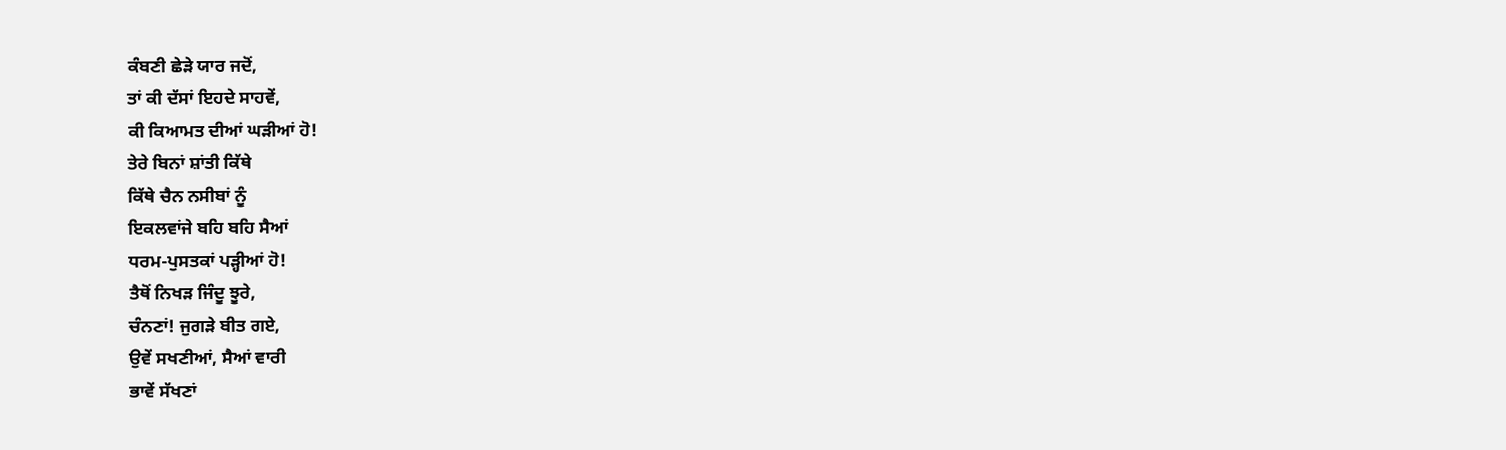ਕੰਬਣੀ ਛੇੜੇ ਯਾਰ ਜਦੋਂ,
ਤਾਂ ਕੀ ਦੱਸਾਂ ਇਹਦੇ ਸਾਹਵੇਂ,
ਕੀ ਕਿਆਮਤ ਦੀਆਂ ਘੜੀਆਂ ਹੋ!
ਤੇਰੇ ਬਿਨਾਂ ਸ਼ਾਂਤੀ ਕਿੱਥੇ
ਕਿੱਥੇ ਚੈਨ ਨਸੀਬਾਂ ਨੂੰ
ਇਕਲਵਾਂਜੇ ਬਹਿ ਬਹਿ ਸੈਆਂ
ਧਰਮ-ਪੁਸਤਕਾਂ ਪੜ੍ਹੀਆਂ ਹੋ!
ਤੈਥੋਂ ਨਿਖੜ ਜਿੰਦੂ ਝੂਰੇ,
ਚੰਨਣਾਂ! ਜੁਗੜੇ ਬੀਤ ਗਏ,
ਉਵੇਂ ਸਖਣੀਆਂ, ਸੈਆਂ ਵਾਰੀ
ਭਾਵੇਂ ਸੱਖਣਾਂ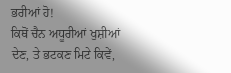ਭਰੀਆਂ ਹੋ!
ਕਿਥੋਂ ਚੈਨ ਅਧੂਰੀਆਂ ਖੁਸ਼ੀਆਂ
ਦੇਣ, ਤੇ ਭਟਕਣ ਮਿਟੇ ਕਿਵੇਂ,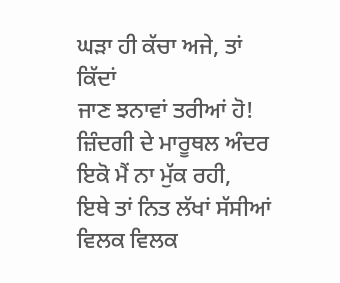ਘੜਾ ਹੀ ਕੱਚਾ ਅਜੇ, ਤਾਂ ਕਿੱਦਾਂ
ਜਾਣ ਝਨਾਵਾਂ ਤਰੀਆਂ ਹੋ!
ਜ਼ਿੰਦਗੀ ਦੇ ਮਾਰੂਥਲ ਅੰਦਰ
ਇਕੋ ਮੈਂ ਨਾ ਮੁੱਕ ਰਹੀ,
ਇਥੇ ਤਾਂ ਨਿਤ ਲੱਖਾਂ ਸੱਸੀਆਂ
ਵਿਲਕ ਵਿਲਕ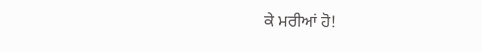ਕੇ ਮਰੀਆਂ ਹੋ!